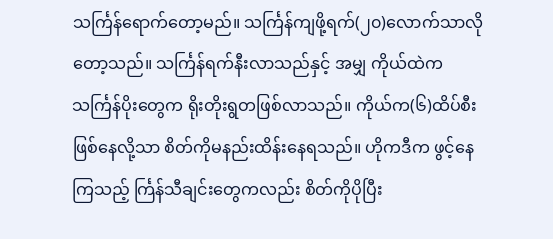သင်္ကြန်ရောက်တော့မည်။ သင်္ကြန်ကျဖို့ရက်(၂၀)လောက်သာလိုတော့သည်။ သင်္ကြန်ရက်နီးလာသည်နှင့် အမျှ ကိုယ်ထဲက သင်္ကြန်ပိုးတွေက ရိုးတိုးရွတဖြစ်လာသည်။ ကိုယ်က(၆)ထိပ်စီးဖြစ်နေလို့သာ စိတ်ကိုမနည်းထိန်းနေရသည်။ ဟိုကဒီက ဖွင့်နေကြသည့် င်္ကြန်သီချင်းတွေကလည်း စိတ်ကိုပိုပြီး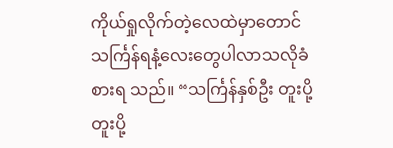ကိုယ်ရှုလိုက်တဲ့လေထဲမှာတောင် သင်္ကြန်ရနံ့လေးတွေပါလာသလိုခံစားရ သည်။ “သင်္ကြန်နှစ်ဦး တူးပို့ တူးပို့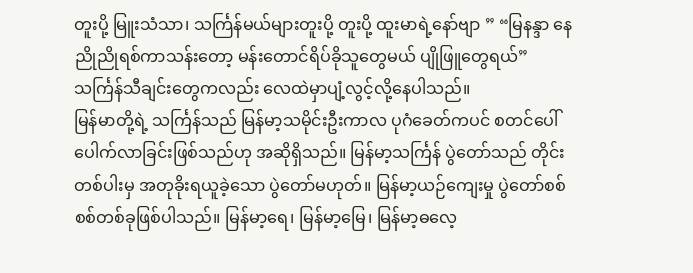တူးပို့ မြူးသံသာ၊ သင်္ကြန်မယ်များတူးပို့ တူးပို့ ထူးမာရဲ့နော်ဗျာ ” “မြနန္ဒာ နေညိုညိုရစ်ကာသန်းတော့ မန်းတောင်ရိပ်ခိုသူတွေမယ် ပျိုဖြူတွေရယ်” သင်္ကြန်သီချင်းတွေကလည်း လေထဲမှာပျံ့လွင့်လို့နေပါသည်။
မြန်မာတို့ရဲ့ သင်္ကြန်သည် မြန်မာ့သမိုင်းဦးကာလ ပုဂံခေတ်ကပင် စတင်ပေါ်ပေါက်လာခြင်းဖြစ်သည်ဟု အဆိုရှိသည်။ မြန်မာ့သင်္ကြန် ပွဲတော်သည် တိုင်းတစ်ပါးမှ အတုခိုးရယူခဲ့သော ပွဲတော်မဟုတ်။ မြန်မာ့ယဉ်ကျေးမှု ပွဲတော်စစ်စစ်တစ်ခုဖြစ်ပါသည်။ မြန်မာ့ရေ၊ မြန်မာ့မြေ၊ မြန်မာ့ဓလေ့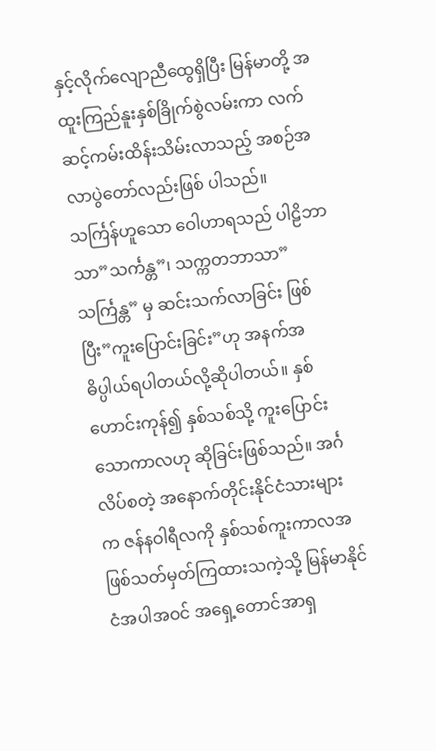နှင့်လိုက်လျောညီထွေရှိပြီး မြန်မာတို့ အထူးကြည်နူးနှစ်ခြိုက်စွဲလမ်းကာ လက်ဆင့်ကမ်းထိန်းသိမ်းလာသည့် အစဉ်အလာပွဲတော်လည်းဖြစ် ပါသည်။
သင်္ကြန်ဟူသော ဝေါဟာရသည် ပါဠိဘာသာ”သင်္ကန္တ”၊ သက္ကတဘာသာ”သင်္ကြန္တ” မှ ဆင်းသက်လာခြင်း ဖြစ်ပြီး”ကူးပြောင်းခြင်း”ဟု အနက်အဓိပ္ပါယ်ရပါတယ်လို့ဆိုပါတယ်။ နှစ်ဟောင်းကုန်၍ နှစ်သစ်သို့ ကူးပြောင်းသောကာလဟု ဆိုခြင်းဖြစ်သည်။ အင်္ဂလိပ်စတဲ့ အနောက်တိုင်းနိုင်ငံသားများက ဇန်နဝါရီလကို နှစ်သစ်ကူးကာလအဖြစ်သတ်မှတ်ကြထားသကဲ့သို့ မြန်မာနိုင်ငံအပါအဝင် အရှေ့တောင်အာရှ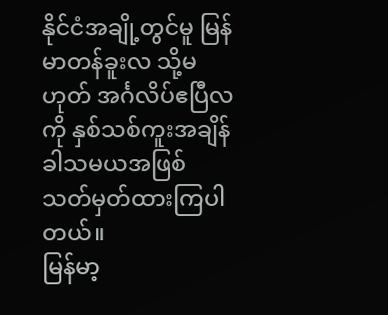နိုင်ငံအချို့တွင်မူ မြန်မာတန်ခူးလ သို့မဟုတ် အင်္ဂလိပ်ဧပြီလကို နှစ်သစ်ကူးအချိန်ခါသမယအဖြစ် သတ်မှတ်ထားကြပါတယ်။
မြန်မာ့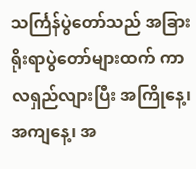သင်္ကြန်ပွဲတော်သည် အခြားရိုးရာပွဲတော်များထက် ကာလရှည်လျားပြီး အကြိုနေ့၊ အကျနေ့၊ အ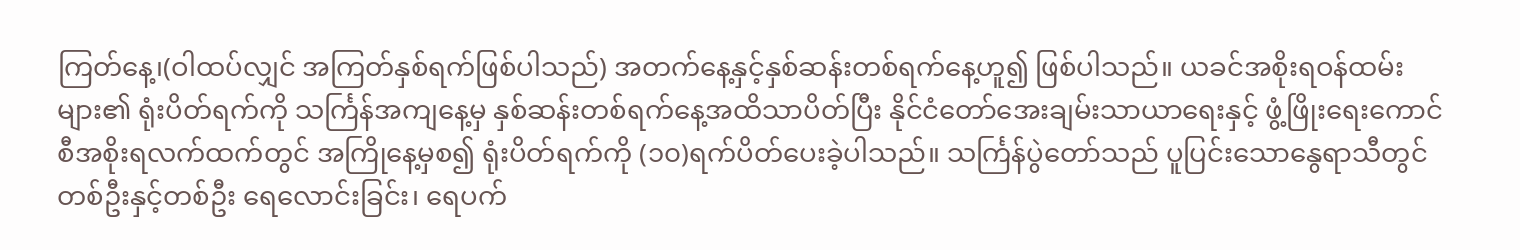ကြတ်နေ့၊(ဝါထပ်လျှင် အကြတ်နှစ်ရက်ဖြစ်ပါသည်) အတက်နေ့နှင့်နှစ်ဆန်းတစ်ရက်နေ့ဟူ၍ ဖြစ်ပါသည်။ ယခင်အစိုးရဝန်ထမ်းများ၏ ရုံးပိတ်ရက်ကို သင်္ကြန်အကျနေ့မှ နှစ်ဆန်းတစ်ရက်နေ့အထိသာပိတ်ပြီး နိုင်ငံတော်အေးချမ်းသာယာရေးနှင့် ဖွံ့ဖြိုးရေးကောင်စီအစိုးရလက်ထက်တွင် အကြိုနေ့မှစ၍ ရုံးပိတ်ရက်ကို (၁၀)ရက်ပိတ်ပေးခဲ့ပါသည်။ သင်္ကြန်ပွဲတော်သည် ပူပြင်းသောနွေရာသီတွင် တစ်ဦးနှင့်တစ်ဦး ရေလောင်းခြင်း၊ ရေပက်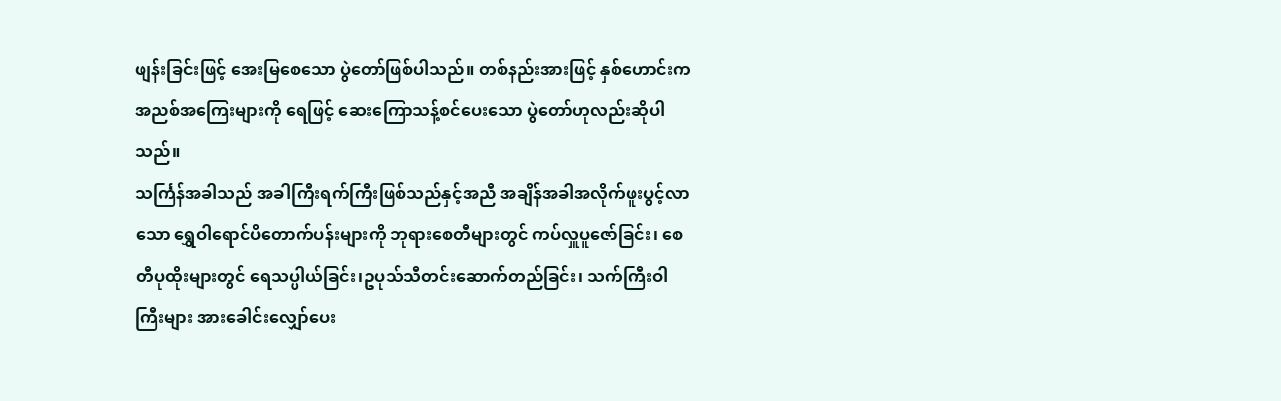ဖျန်းခြင်းဖြင့် အေးမြစေသော ပွဲတော်ဖြစ်ပါသည်။ တစ်နည်းအားဖြင့် နှစ်ဟောင်းက အညစ်အကြေးများကို ရေဖြင့် ဆေးကြောသန့်စင်ပေးသော ပွဲတော်ဟုလည်းဆိုပါသည်။
သင်္ကြန်အခါသည် အခါကြီးရက်ကြီးဖြစ်သည်နှင့်အညီ အချိန်အခါအလိုက်ဖူးပွင့်လာသော ရွှေဝါရောင်ပိတောက်ပန်းများကို ဘုရားစေတီများတွင် ကပ်လှူပူဇော်ခြင်း၊ စေတီပုထိုးများတွင် ရေသပ္ပါယ်ခြင်း၊ဥပုသ်သီတင်းဆောက်တည်ခြင်း၊ သက်ကြီးဝါကြီးများ အားခေါင်းလျှော်ပေး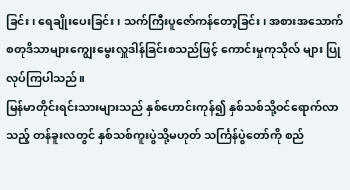ခြင်း၊ ရေချိုးပေးခြင်း၊ သက်ကြီးပူဇော်ကန်တော့ခြင်း၊ အစားအသောက်စတုဒိသာများကျွေးမွေးလှူဒါန်ခြင်းစသည်ဖြင့် ကောင်းမှုကုသိုလ် များ ပြုလုပ်ကြပါသည်။
မြန်မာတိုင်းရင်းသားများသည် နှစ်ဟောင်းကုန်၍ နှစ်သစ်သို့ဝင်ရောက်လာသည့် တန်ခူးလတွင် နှစ်သစ်ကူးပွဲသို့မဟုတ် သင်္ကြန်ပွဲတော်ကို စည်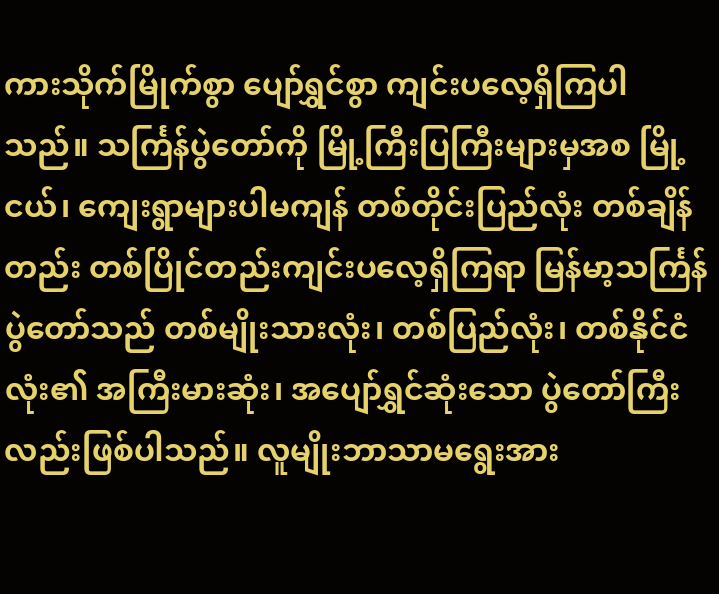ကားသိုက်မြိုက်စွာ ပျော်ရွှင်စွာ ကျင်းပလေ့ရှိကြပါသည်။ သင်္ကြန်ပွဲတော်ကို မြို့ကြီးပြကြီးများမှအစ မြို့ငယ်၊ ကျေးရွာများပါမကျန် တစ်တိုင်းပြည်လုံး တစ်ချိန်တည်း တစ်ပြိုင်တည်းကျင်းပလေ့ရှိကြရာ မြန်မာ့သင်္ကြန်ပွဲတော်သည် တစ်မျိုးသားလုံး၊ တစ်ပြည်လုံး၊ တစ်နိုင်ငံလုံး၏ အကြီးမားဆုံး၊ အပျော်ရွှင်ဆုံးသော ပွဲတော်ကြီးလည်းဖြစ်ပါသည်။ လူမျိုးဘာသာမရွေးအား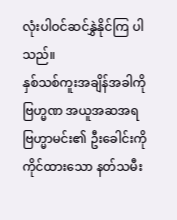လုံးပါဝင်ဆင်နွှဲနိုင်ကြ ပါသည်။
နှစ်သစ်ကူးအချိန်အခါကို ဗြဟ္မဏ အယူအဆအရ ဗြဟ္မာမင်း၏ ဦးခေါင်းကို ကိုင်ထားသော နတ်သမီး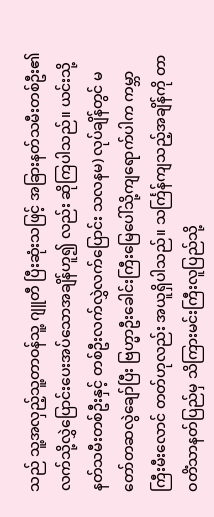သည် သူ့အလှည့်သူ့တာဝန်သူ့ ဂျူတီ ပြီးဆုံးသဖြင့် အခြားနတ်သမီးတစ်ဦး၏ လက်သို့လွှဲပြောင်းပေးအပ်သောအချိန်ဟူ၍ လည်း ဆိုကြပါသည်။ ယင်းသို့ နတ်သမီးတစ်ဦးနှင့် တစ်ဦးလက်လွှဲလက်ပြောင်း သလနမ) လုပ်ချိန်တွင် မတော်တဆလွဲချော်ပြီး ဗြဟ္မာဦးခေါင်းကြီးမြေပေါ်သို့ကျရောက်ပါက ကမ္ဘာကြီးမီးလောင် တတ်ဟုလည်း အယူရှိပါသည်။ သင်္ကြန်ကျသည့်အချိန်ကို တာဝတိံသာနတ်ပြည်မှ သိကြားမင်းကြီးလူပြည်သို့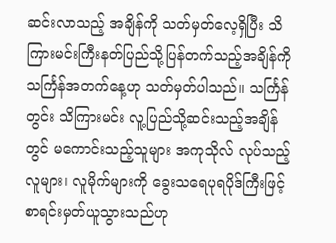ဆင်းလာသည့် အချိန်ကို သတ်မှတ်လေ့ရှိပြီး သိကြားမင်းကြီးနတ်ပြည်သို့ပြန်တက်သည့်အချိန်ကို သင်္ကြန်အတက်နေ့ဟု သတ်မှတ်ပါသည်။ သင်္ကြန်တွင်း သိကြားမင်း လူ့ပြည်သို့ဆင်းသည့်အချိန်တွင် မကောင်းသည့်သူများ အကုသိုလ် လုပ်သည့်လူများ၊ လူမိုက်များကို ခွေးသရေပုရပိုဒ်ကြီးဖြင့် စာရင်းမှတ်ယူသွားသည်ဟု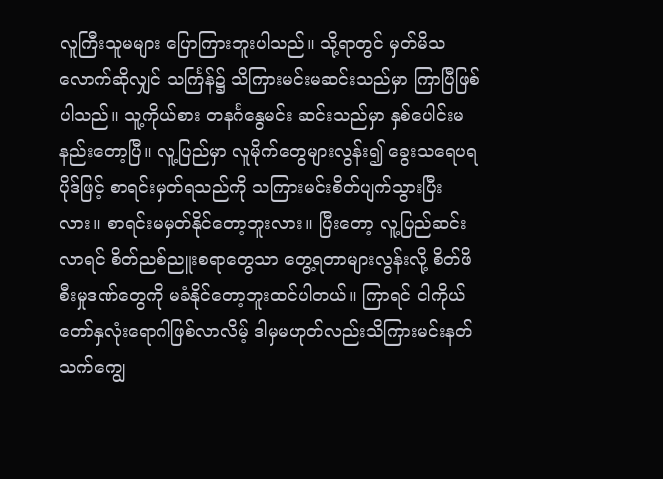လူကြီးသူမများ ပြောကြားဘူးပါသည်။ သို့ရာတွင် မှတ်မိသလောက်ဆိုလျှင် သင်္ကြန်၌ သိကြားမင်းမဆင်းသည်မှာ ကြာပြီဖြစ်ပါသည်။ သူ့ကိုယ်စား တနင်္ဂနွေမင်း ဆင်းသည်မှာ နှစ်ပေါင်းမနည်းတော့ပြီ။ လူ့ပြည်မှာ လူမိုက်တွေများလွန်း၍ ခွေးသရေပရပိုဒ်ဖြင့် စာရင်းမှတ်ရသည်ကို သကြားမင်းစိတ်ပျက်သွားပြီးလား။ စာရင်းမမှတ်နိုင်တော့ဘူးလား။ ပြီးတော့ လူ့ပြည်ဆင်းလာရင် စိတ်ညစ်ညူးစရာတွေသာ တွေ့ရတာများလွန်းလို့ စိတ်ဖိစီးမှုဒဏ်တွေကို မခံနိုင်တော့ဘူးထင်ပါတယ်။ ကြာရင် ငါကိုယ်တော်နှလုံးရောဂါဖြစ်လာလိမ့် ဒါမှမဟုတ်လည်းသိကြားမင်းနတ်သက်ကျွေ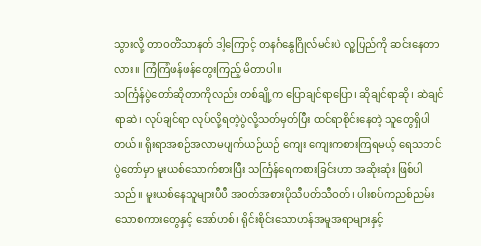သွားလို့ တာဝတိံသာနတ် ဒါ့ကြောင့် တနင်္ဂနွေဂြိုလ်မင်းပဲ လူ့ပြည်ကို ဆင်းနေတာလား။ ကြံကြံဖန်ဖန်တွေးကြည့် မိတာပါ။
သင်္ကြန်ပွဲတော်ဆိုတာကိုလည်း တစ်ချို့က ပြောချင်ရာပြော၊ ဆိုချင်ရာဆို၊ ဆဲချင်ရာဆဲ၊ လုပ်ချင်ရာ လုပ်လို့ရတဲ့ပွဲလို့သတ်မှတ်ပြီး ထင်ရာစိုင်းနေတဲ့ သူတွေရှိပါတယ်။ ရိုးရာအစဉ်အလာမပျက်ယဉ်ယဉ် ကျေး ကျေးကစားကြရမယ့် ရေသဘင်ပွဲတော်မှာ မူးယစ်သောက်စားပြီး သင်္ကြန်ရေကစားခြင်းဟာ အဆိုးဆုံး ဖြစ်ပါသည်။ မူးယစ်နေသူများပီပီ အဝတ်အစားပိုသီပတ်သီဝတ်၊ ပါးစပ်ကညစ်ညမ်းသောစကားတွေနှင့် အော်ဟစ်၊ ရိုင်းစိုင်းသောဟန်အမူအရာများနှင့်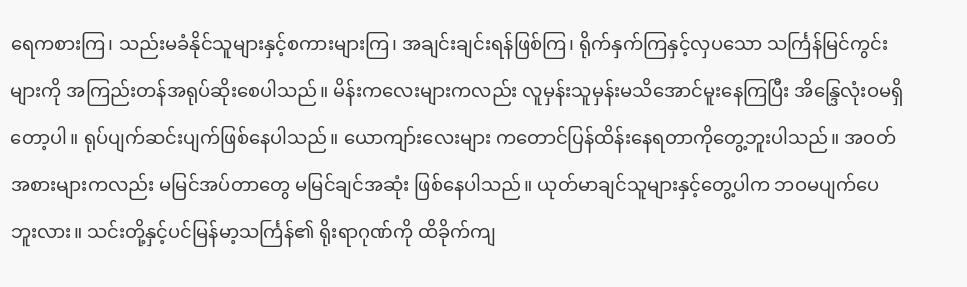ရေကစားကြ၊ သည်းမခံနိုင်သူများနှင့်စကားများကြ၊ အချင်းချင်းရန်ဖြစ်ကြ၊ ရိုက်နှက်ကြနှင့်လှပသော သင်္ကြန်မြင်ကွင်းများကို အကြည်းတန်အရုပ်ဆိုးစေပါသည်။ မိန်းကလေးများကလည်း လူမှန်းသူမှန်းမသိအောင်မူးနေကြပြီး အိန္ဒြေလုံးဝမရှိတော့ပါ။ ရုပ်ပျက်ဆင်းပျက်ဖြစ်နေပါသည်။ ယောကျာ်းလေးများ ကတောင်ပြန်ထိန်းနေရတာကိုတွေ့ဘူးပါသည်။ အဝတ်အစားများကလည်း မမြင်အပ်တာတွေ မမြင်ချင်အဆုံး ဖြစ်နေပါသည်။ ယုတ်မာချင်သူများနှင့်တွေ့ပါက ဘဝမပျက်ပေဘူးလား။ သင်းတို့နှင့်ပင်မြန်မာ့သင်္ကြန်၏ ရိုးရာဂုဏ်ကို ထိခိုက်ကျ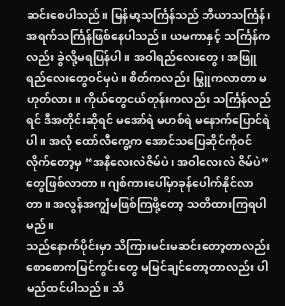ဆင်းစေပါသည်။ မြန်မာ့သင်္ကြန်သည် ဘီယာသင်္ကြန်၊ အရက်သင်္ကြန်ဖြစ်နေပါသည်။ ယမကာနှင့် သင်္ကြန်ကလည်း ခွဲလို့မရပြန်ပါ။ အဝါရည်လေးတွေ၊ အဖြူရည်လေးတွေဝင်မှပဲ။ စိတ်ကလည်း မြွူကလာတာ မဟုတ်လား။ ကိုယ်တွေငယ်တုန်းကလည်း သင်္ကြန်လည်ရင် ဒီအတိုင်းဆိုရင် မအော်ရဲ မဟစ်ရဲ မနောက်ပြောင်ရဲပါ။ အလုံ ထော်လီကွေ့က အောင်သပြေဆိုင်ကိုဝင်လိုက်တော့မှ “အနီလေးလဲဇိမ်ပဲ၊ အဝါလေးလဲ ဇိမ်ပဲ”တွေဖြစ်လာတာ။ ဂျစ်ကားပေါ်မှာခုန်ပေါက်နိုင်လာတာ။ အလွန်အကျွံမဖြစ်ကြဖို့တော့ သတိထားကြရပါမည်။
သည်နောက်ပိုင်းမှာ သိကြားမင်းမဆင်းတော့တာလည်း စောစောကမြင်ကွင်းတွေ မမြင်ချင်တော့တာလည်း ပါမည်ထင်ပါသည်။ သိ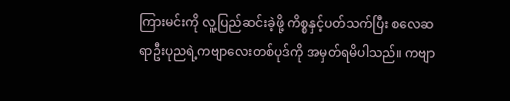ကြားမင်းကို လူ့ပြည်ဆင်းခဲ့ဖို့ ကိစ္စနှင့်ပတ်သက်ပြီး စလေဆရာဦးပုညရဲ့ကဗျာလေးတစ်ပုဒ်ကို အမှတ်ရမိပါသည်။ ကဗျာ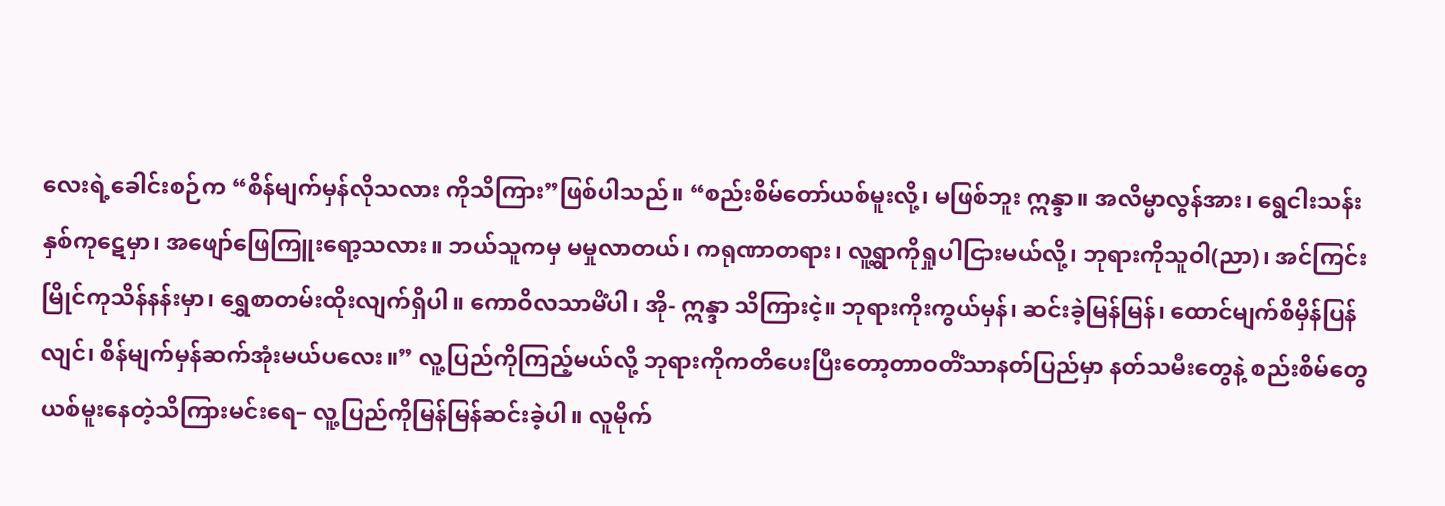လေးရဲ့ခေါင်းစဉ်က “စိန်မျက်မှန်လိုသလား ကိုသိကြား”ဖြစ်ပါသည်။ “စည်းစိမ်တော်ယစ်မူးလို့၊ မဖြစ်ဘူး ဣန္ဒာ။ အလိမ္မာလွန်အား၊ ရွေငါးသန်းနှစ်ကုဋေမှာ၊ အဖျော်ဖြေကြူးရော့သလား။ ဘယ်သူကမှ မမှုလာတယ်၊ ကရုဏာတရား၊ လူ့ရွာကိုရှုပါငြားမယ်လို့၊ ဘုရားကိုသူဝါ(ညာ)၊ အင်ကြင်းမြိုင်ကုသိန်နန်းမှာ၊ ရွှေစာတမ်းထိုးလျက်ရှိပါ။ ကောဝိလသာမိံပါ၊ အို- ဣန္ဒာ သိကြားငဲ့။ ဘုရားကိုးကွယ်မှန်၊ ဆင်းခဲ့မြန်မြန်၊ ထောင်မျက်စိမှိန်ပြန်လျင်၊ စိန်မျက်မှန်ဆက်အုံးမယ်ပလေး။” လူ့ပြည်ကိုကြည့်မယ်လို့ ဘုရားကိုကတိပေးပြီးတော့တာဝတိံသာနတ်ပြည်မှာ နတ်သမီးတွေနဲ့ စည်းစိမ်တွေ ယစ်မူးနေတဲ့သိကြားမင်းရေ– လူ့ပြည်ကိုမြန်မြန်ဆင်းခဲ့ပါ။ လူမိုက်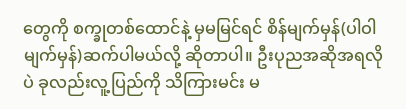တွေကို စက္ခုတစ်ထောင်နဲ့ မှမမြင်ရင် စိန်မျက်မှန်(ပါဝါမျက်မှန်)ဆက်ပါမယ်လို့ ဆိုတာပါ။ ဦးပုညအဆိုအရလိုပဲ ခုလည်းလူ့ပြည်ကို သိကြားမင်း မ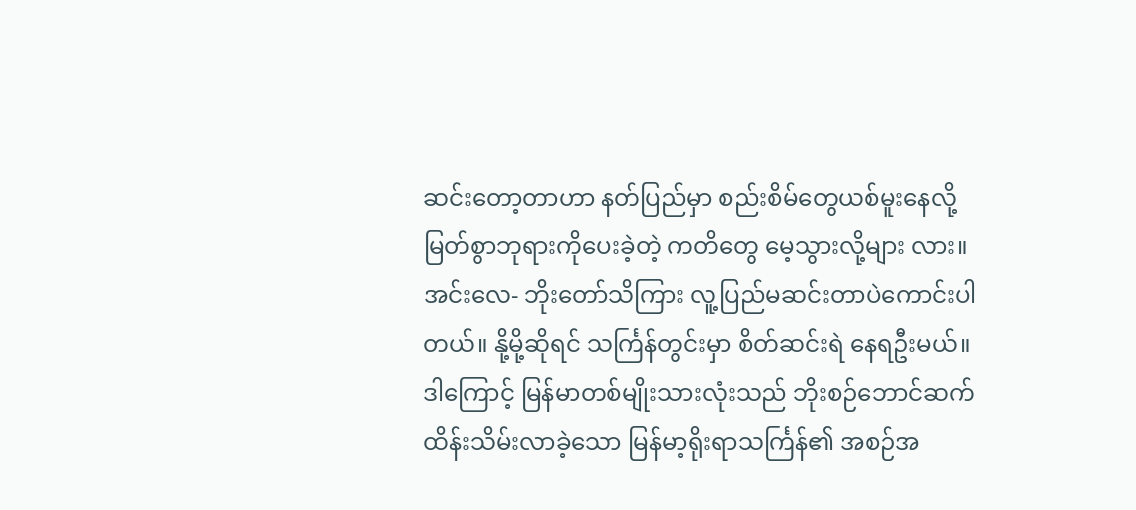ဆင်းတော့တာဟာ နတ်ပြည်မှာ စည်းစိမ်တွေယစ်မူးနေလို့ မြတ်စွာဘုရားကိုပေးခဲ့တဲ့ ကတိတွေ မေ့သွားလို့များ လား။ အင်းလေ- ဘိုးတော်သိကြား လူ့ပြည်မဆင်းတာပဲကောင်းပါတယ်။ နို့မို့ဆိုရင် သင်္ကြန်တွင်းမှာ စိတ်ဆင်းရဲ နေရဦးမယ်။
ဒါကြောင့် မြန်မာတစ်မျိုးသားလုံးသည် ဘိုးစဉ်ဘောင်ဆက်ထိန်းသိမ်းလာခဲ့သော မြန်မာ့ရိုးရာသင်္ကြန်၏ အစဉ်အ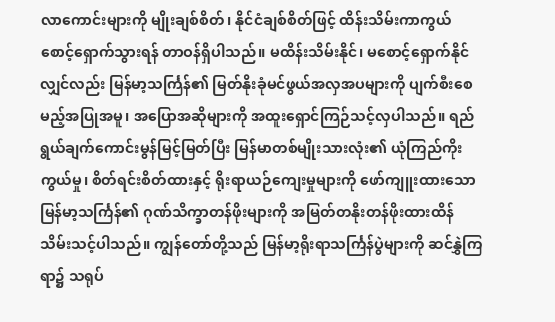လာကောင်းများကို မျိုးချစ်စိတ်၊ နိုင်ငံချစ်စိတ်ဖြင့် ထိန်းသိမ်းကာကွယ် စောင့်ရှောက်သွားရန် တာဝန်ရှိပါသည်။ မထိန်းသိမ်းနိုင်၊ မစောင့်ရှောက်နိုင်လျှင်လည်း မြန်မာ့သင်္ကြန်၏ မြတ်နိုးခုံမင်ဖွယ်အလှအပများကို ပျက်စီးစေမည့်အပြုအမူ၊ အပြောအဆိုများကို အထူးရှောင်ကြဉ်သင့်လှပါသည်။ ရည်ရွယ်ချက်ကောင်းမွန်မြင့်မြတ်ပြီး မြန်မာတစ်မျိုးသားလုံး၏ ယုံကြည်ကိုးကွယ်မှု၊ စိတ်ရင်းစိတ်ထားနှင့် ရိုးရာယဉ်ကျေးမှုများကို ဖော်ကျူးထားသော မြန်မာ့သင်္ကြန်၏ ဂုဏ်သိက္ခာတန်ဖိုးများကို အမြတ်တနိုးတန်ဖိုးထားထိန်သိမ်းသင့်ပါသည်။ ကျွန်တော်တို့သည် မြန်မာ့ရိုးရာသင်္ကြန်ပွဲများကို ဆင်နွှဲကြရာ၌ သရုပ်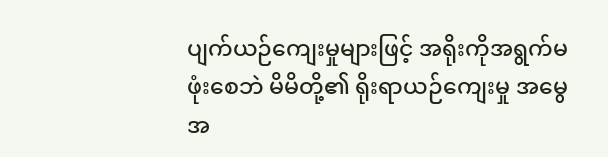ပျက်ယဉ်ကျေးမှုများဖြင့် အရိုးကိုအရွက်မဖုံးစေဘဲ မိမိတို့၏ ရိုးရာယဉ်ကျေးမှု အမွေအ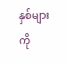နှစ်များကို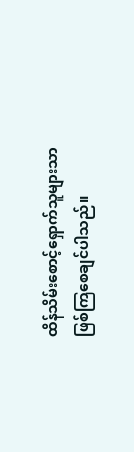ထိန်သိမ်းစောင့်ရှောက်သူများသာ ဖြစ်ကြစေချင်ပါသည်။